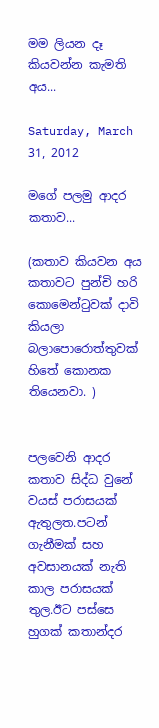මම ලියන දෑ කියවන්න කැමති අය...

Saturday, March 31, 2012

මගේ පලමු ආදර කතාව...

(කතාව කියවන අය කතාවට පුන්චි හරි කොමෙන්ටුවක් දාවි කියලා බලාපොරොත්තුවක් හිතේ කොනක තියෙනවා. )


පලවෙනි ආදර කතාව සිද්ධ වුනේ වයස් පරාසයක් ඇතුලත.පටන් ගැනීමක් සහ අවසානයක් නැති කාල පරාසයක් තුල.ඊට පස්සෙ හුගක් කතාන්දර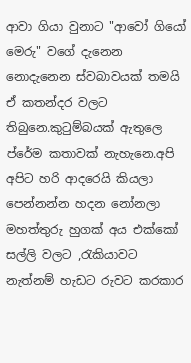ආවා ගියා වුනාට "ආවෝ ගියෝ මෙරු" වගේ දැනෙන නොදැනෙන ස්වබාවයක් තමයි ඒ කතන්දර වලට තිබුනෙ.කුටුම්බයක් ඇතුලෙ ප්රේම කතාවක් නැහැනෙ.අපි අපිට හරි ආදරෙයි කියලා පෙන්නන්න හදන නෝනලා මහත්තුරු හුගක් අය එක්කෝ සල්ලි වලට ,රැකියාවට නැත්නම් හැඩට රුවට කරකාර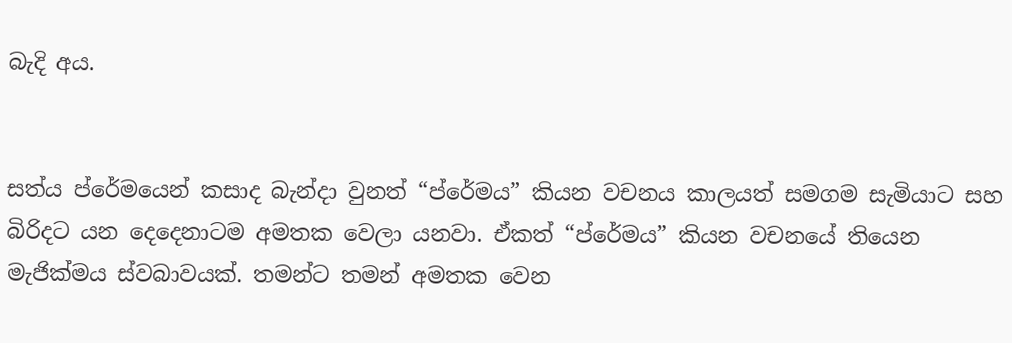බැදි අය.


සත්ය ප්රේමයෙන් කසාද බැන්දා වුනත් “ප්රේමය” කියන වචනය කාලයත් සමගම සැමියාට සහ බිරිදට යන දෙදෙනාටම අමතක වෙලා යනවා. ඒකත් “ප්රේමය” කියන වචනයේ තියෙන මැජික්මය ස්වබාවයක්. තමන්ට තමන් අමතක වෙන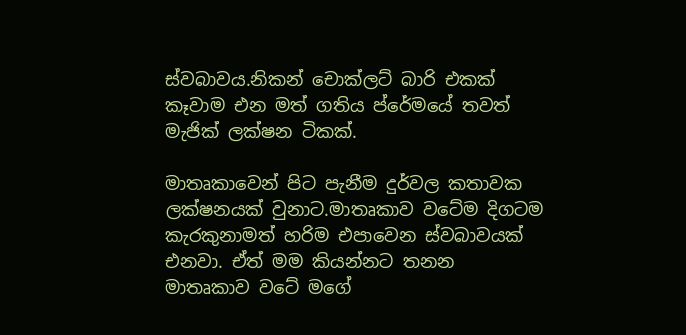ස්වබාවය.නිකන් චොක්ලට් බාරි එකක් කෑවාම එන මත් ගතිය ප්රේමයේ තවත් මැජික් ලක්ෂන ටිකක්.

මාතෘකාවෙන් පිට පැනීම දුර්වල කතාවක ලක්ෂනයක් වුනාට.මාතෘකාව වටේම දිගටම කැරකුනාමත් හරිම එපාවෙන ස්වබාවයක් එනවා. ඒත් මම කියන්නට තනන මාතෘකාව වටේ මගේ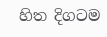හිත දිගටම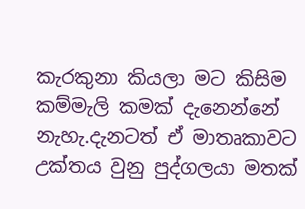කැරකුනා කියලා මට කිසිම කම්මැලි කමක් දැනෙන්නේ නැහැ.දැනටත් ඒ මාතෘකාවට උක්තය වුනු පුද්ගලයා මතක්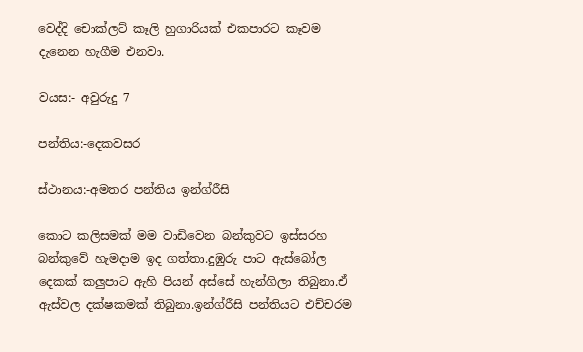වෙද්දි චොක්ලට් කෑලි හුගාරියක් එකපාරට කෑවම දැනෙන හැගීම එනවා.

වයස:- අවුරුදු 7

පන්තිය:-දෙකවසර

ස්ථානය:-අමතර පන්තිය ඉන්ග්රීසි

කොට කලිසමක් මම වාඩිවෙන බන්කුවට ඉස්සරහ බන්කුවේ හැමදාම ඉද ගත්තා.දුඹුරු පාට ඇස්බෝල දෙකක් කලුපාට ඇහි පියන් අස්සේ හැන්ගිලා තිබුනා.ඒ ඇස්වල දක්ෂකමක් තිබුනා.ඉන්ග්රීසි පන්තියට එච්චරම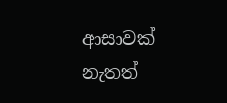ආසාවක් නැතත්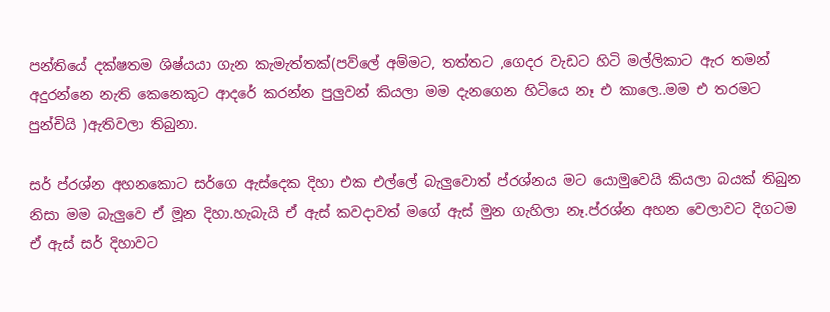පන්තියේ දක්ෂතම ශිෂ්යයා ගැන කැමැත්තක්(පව්ලේ අම්මට, තත්තට ,ගෙදර වැඩට හිටි මල්ලිකාට ඇර තමන් අදුරන්නෙ නැති කෙනෙකුට ආදරේ කරන්න පුලුවන් කියලා මම දැනගෙන හිටියෙ නෑ එ කාලෙ..මම එ තරමට පුන්චියි )ඇතිවලා තිබුනා.

සර් ප්රශ්න අහනකොට සර්ගෙ ඇස්දෙක දිහා එක එල්ලේ බැලුවොත් ප්රශ්නය මට යොමුවෙයි කියලා බයක් තිබුන නිසා මම බැලුවෙ ඒ මූන දිහා.හැබැයි ඒ ඇස් කවදාවත් මගේ ඇස් මුන ගැහිලා නෑ.ප්රශ්න අහන වෙලාවට දිගටම ඒ ඇස් සර් දිහාවට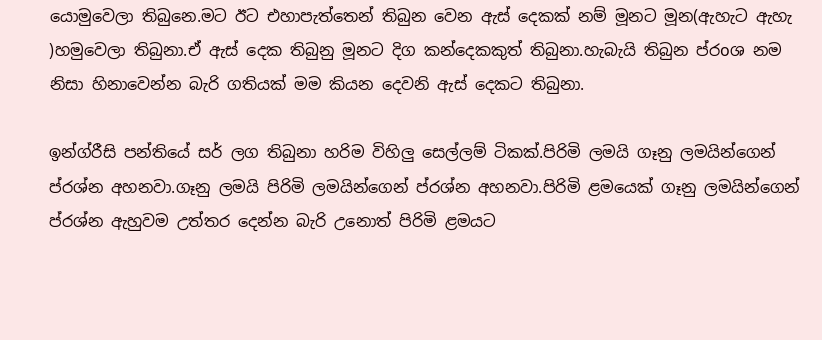යොමුවෙලා තිබුනෙ.මට ඊට එහාපැත්තෙන් තිබුන වෙන ඇස් දෙකක් නම් මූනට මූන(ඇහැට ඇහැ )හමුවෙලා තිබුනා.ඒ ඇස් දෙක තිබුනු මූනට දිග කන්දෙකකුත් තිබුනා.හැබැයි තිබුන ප්රoශ නම නිසා හිනාවෙන්න බැරි ගතියක් මම කියන දෙවනි ඇස් දෙකට තිබුනා.

ඉන්ග්රීසි පන්තියේ සර් ලග තිබුනා හරිම විහිලු සෙල්ලම් ටිකක්.පිරිමි ලමයි ගෑනු ලමයින්ගෙන් ප්රශ්න අහනවා.ගෑනු ලමයි පිරිමි ලමයින්ගෙන් ප්රශ්න අහනවා.පිරිමි ළමයෙක් ගෑනු ලමයින්ගෙන් ප්රශ්න ඇහුවම උත්තර දෙන්න බැරි උනොත් පිරිමි ළමයට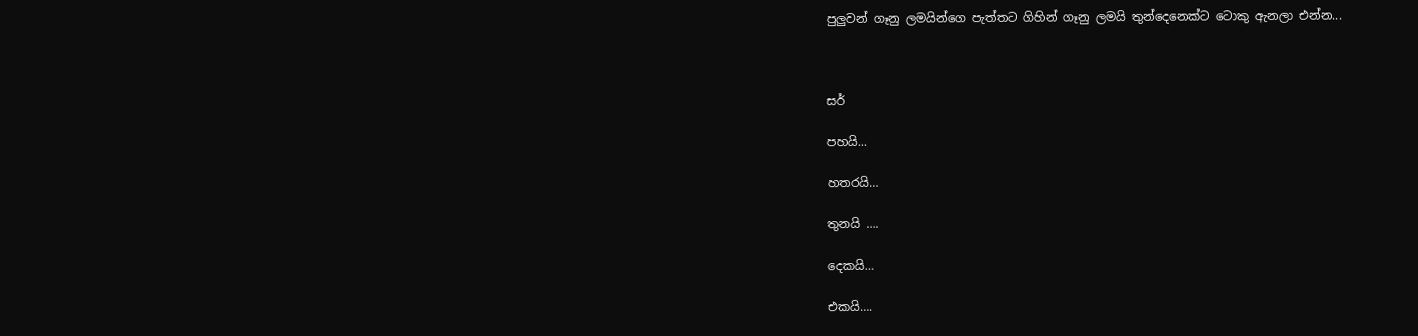පුලුවන් ගෑනු ලමයින්ගෙ පැත්තට ගිහින් ගෑනු ලමයි තුන්දෙනෙක්ට ටොකු ඇනලා එන්න...



සර්

පහයි...

හතරයි…

තුනයි ….

දෙකයි…

එකයි….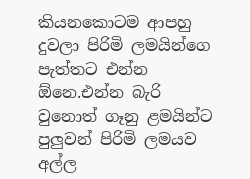කියනකොටම ආපහු දුවලා පිරිමි ලමයින්ගෙ පැත්තට එන්න ඕනෙ.එන්න බැරි වුනොත් ගෑනු ළමයින්ට පුලුවන් පිරිමි ලමයව අල්ල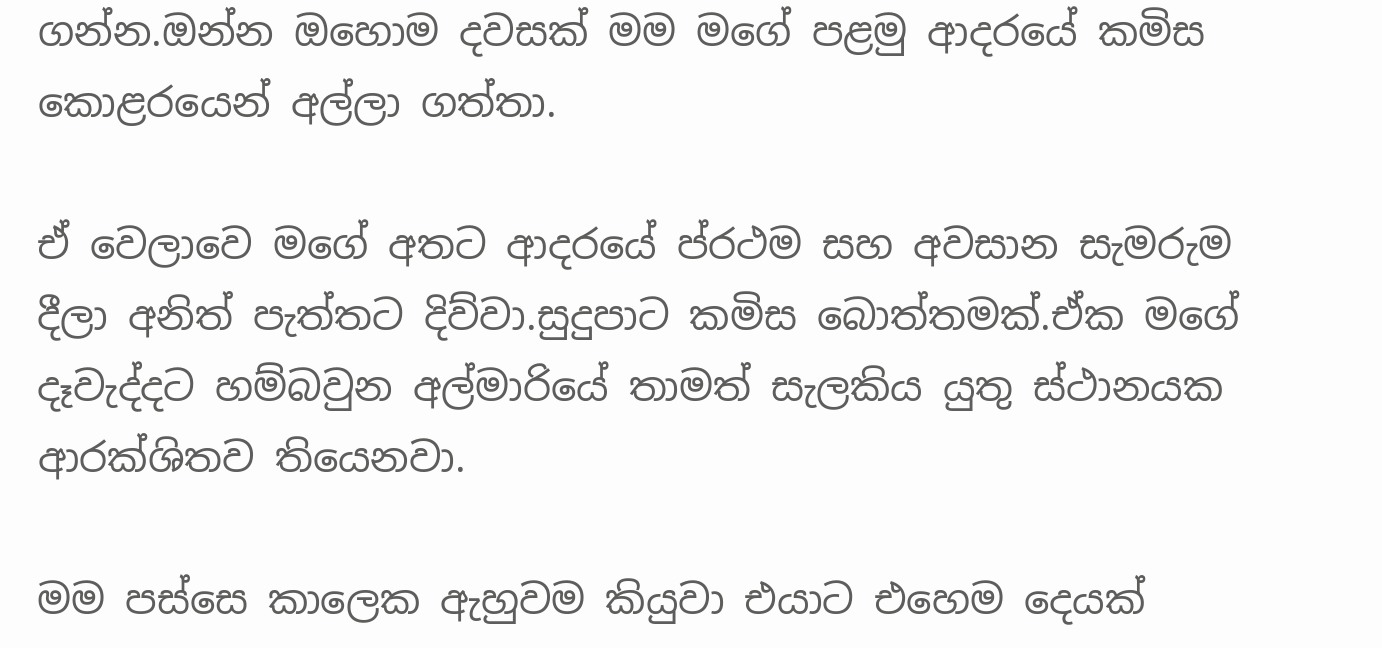ගන්න.ඔන්න ඔහොම දවසක් මම මගේ පළමු ආදරයේ කමිස කොළරයෙන් අල්ලා ගත්තා.

ඒ වෙලාවෙ මගේ අතට ආදරයේ ප්රථම සහ අවසාන සැමරුම දීලා අනිත් පැත්තට දිව්වා.සුදුපාට කමිස බොත්තමක්.ඒක මගේ දෑවැද්දට හම්බවුන අල්මාරියේ තාමත් සැලකිය යුතු ස්ථානයක ආරක්ශිතව තියෙනවා.

මම පස්සෙ කාලෙක ඇහුවම කියුවා එයාට එහෙම දෙයක්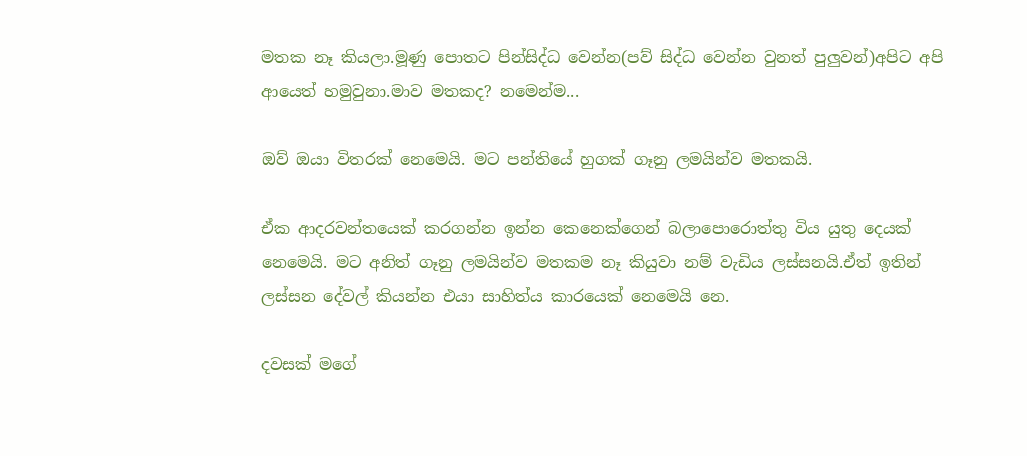මතක නෑ කියලා.මූණු පොතට පින්සිද්ධ වෙන්න(පව් සිද්ධ වෙන්න වුනත් පුලුවන්)අපිට අපි ආයෙත් හමුවුනා.මාව මතකද? නමෙන්ම...

ඔව් ඔයා විතරක් නෙමෙයි. මට පන්තියේ හුගක් ගෑනු ලමයින්ව මතකයි.

ඒක ආදරවන්තයෙක් කරගන්න ඉන්න කෙනෙක්ගෙන් බලාපොරොත්තු විය යුතු දෙයක් නෙමෙයි. මට අනිත් ගෑනු ලමයින්ව මතකම නෑ කියුවා නම් වැඩිය ලස්සනයි.ඒත් ඉතින් ලස්සන දේවල් කියන්න එයා සාහිත්ය කාරයෙක් නෙමෙයි නෙ.

දවසක් මගේ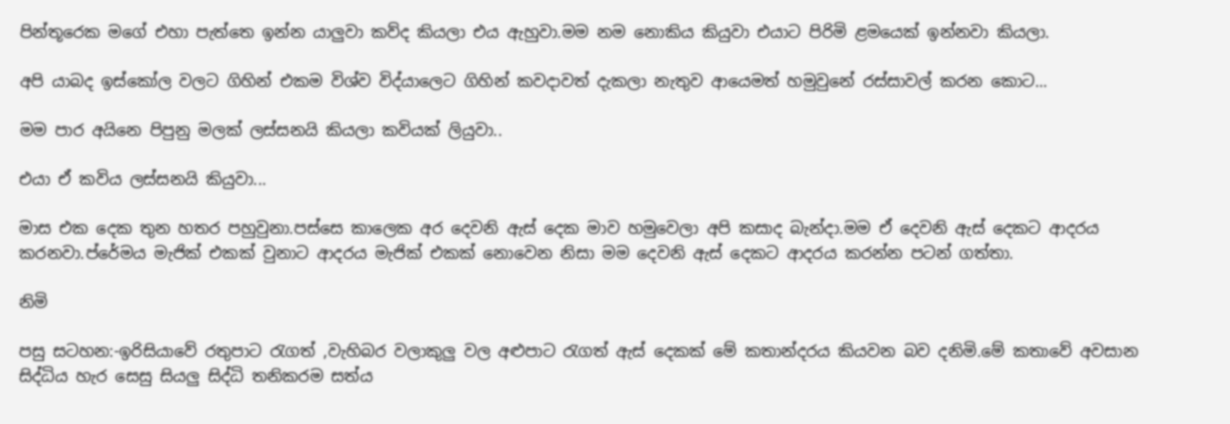පින්තූරෙක මගේ එහා පැත්තෙ ඉන්න යාලුවා කව්ද කියලා එය ඇහුවා.මම නම නොකිය කියුවා එයාට පිරිමි ළමයෙක් ඉන්නවා කියලා.

අපි යාබද ඉස්කෝල වලට ගිහින් එකම විශ්ව විද්යාලෙට ගිහින් කවදාවත් දැකලා නැතුව ආයෙමත් හමුවුනේ රස්සාවල් කරන කොට...

මම පාර අයිනෙ පිපුනු මලක් ලස්සනයි කියලා කවියක් ලියුවා..

එයා ඒ කවිය ලස්සනයි කියුවා...

මාස එක දෙක තුන හතර පහුවුනා.පස්සෙ කාලෙක අර දෙවනි ඇස් දෙක මාව හමුවෙලා අපි කසාද බැන්දා.මම ඒ දෙවනි ඇස් දෙකට ආදරය කරනවා.ප්රේමය මැජික් එකක් වුනාට ආදරය මැජික් එකක් නොවෙන නිසා මම දෙවනි ඇස් දෙකට ආදරය කරන්න පටන් ගත්තා.

නිමි

පසු සටහන:-ඉරිසියාවේ රතුපාට රැගත් ,වැහිබර වලාකුලු වල අළුපාට රැගත් ඇස් දෙකක් මේ කතාන්දරය කියවන බව දනිමි.මේ කතාවේ අවසාන සිද්ධිය හැර සෙසු සියලු සිද්ධි තනිකරම සත්ය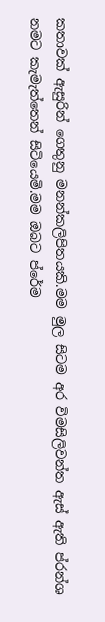කතාවක් ඇසුරින් ගෙතුනු මනන්කලිපිතයකි.මම මුල සිටම අර විමසිලිවන්ත ඇස් ඇති ප්රන්ශ නමට කැමැත්තෙන් සිටියෙමි.මම ඔබට ප්රේම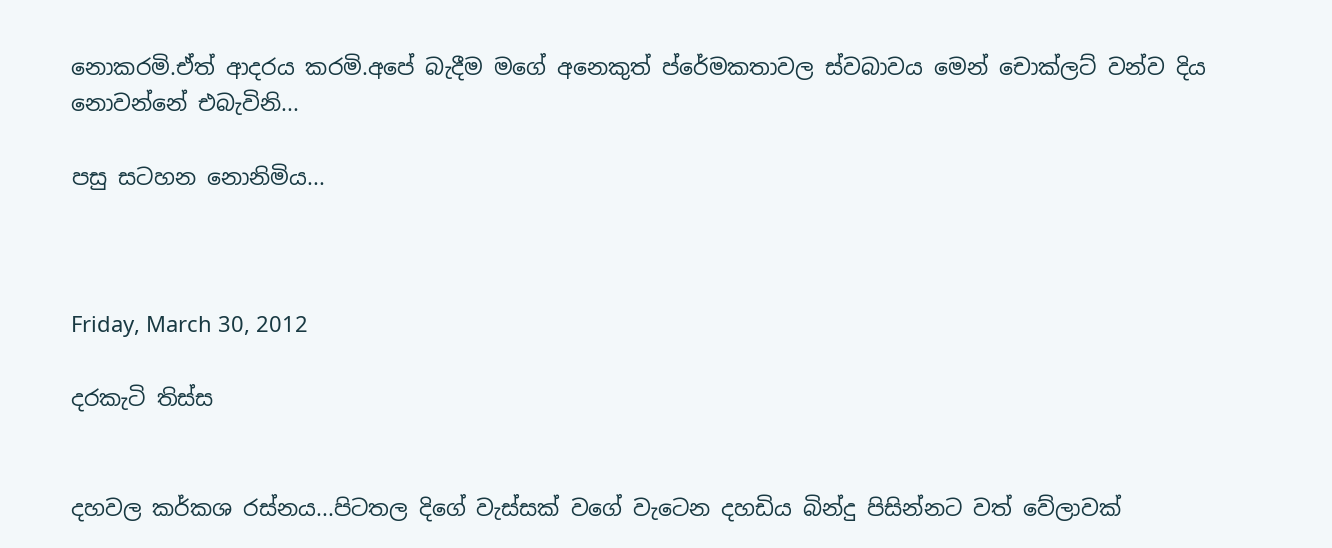නොකරමි.ඒත් ආදරය කරමි.අපේ බැදීම මගේ අනෙකුත් ප්රේමකතාවල ස්වබාවය මෙන් චොක්ලට් වන්ව දිය නොවන්නේ එබැවිනි...

පසු සටහන නොනිමිය...



Friday, March 30, 2012

දරකැටි තිස්ස


දහවල කර්කශ රස්නය...පිටතල දිගේ වැස්සක් වගේ වැටෙන දහඩිය බින්දු පිසින්නට වත් වේලාවක්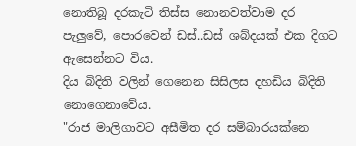නොතිබූ දරකැටි තිස්ස නොනවත්වාම දර පැලුවේ, පොරවෙන් ඩස්..ඩස් ශබ්දයක් එක දිගට ඇසෙන්නට විය.
දිය බිදිති වලින් ගෙනෙන සිසිලස දහඩිය බිදිති නොගෙනාවේය.
"රාජ මාලිගාවට අසීමිත දර සම්බාරයක්නෙ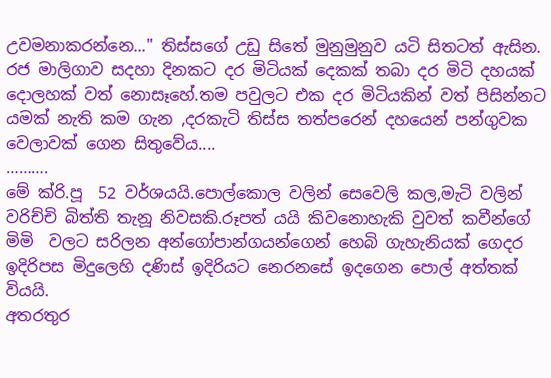උවමනාකරන්නෙ..." තිස්සගේ උඩු සිතේ මුනුමුනුව යටි සිතටත් ඇසින.
රජ මාලිගාව සදහා දිනකට දර මිටියක් දෙකක් තබා දර මිටි දහයක් දොලහක් වත් නොසෑහේ.තම පවුලට එක දර මිටියකින් වත් පිසින්නට යමක් නැති කම ගැන ,දරකැටි තිස්ස තත්පරෙන් දහයෙන් පන්ගුවක වෙලාවක් ගෙන සිතුවේය....
……….
මේ ක්රි.පූ  52 වර්ශයයි.පොල්කොල වලින් සෙවෙලි කල,මැටි වලින් වරිච්චි බිත්ති තැනූ නිවසකි.රූපත් යයි කිවනොහැකි වුවත් කවීන්ගේ මිමි  වලට සරිලන අන්ගෝපාන්ගයන්ගෙන් හෙබි ගැහැනියක් ගෙදර ඉදිරිපස මිදුලෙහි දණිස් ඉදිරියට නෙරනසේ ඉදගෙන පොල් අත්තක් වියයි.
අතරතුර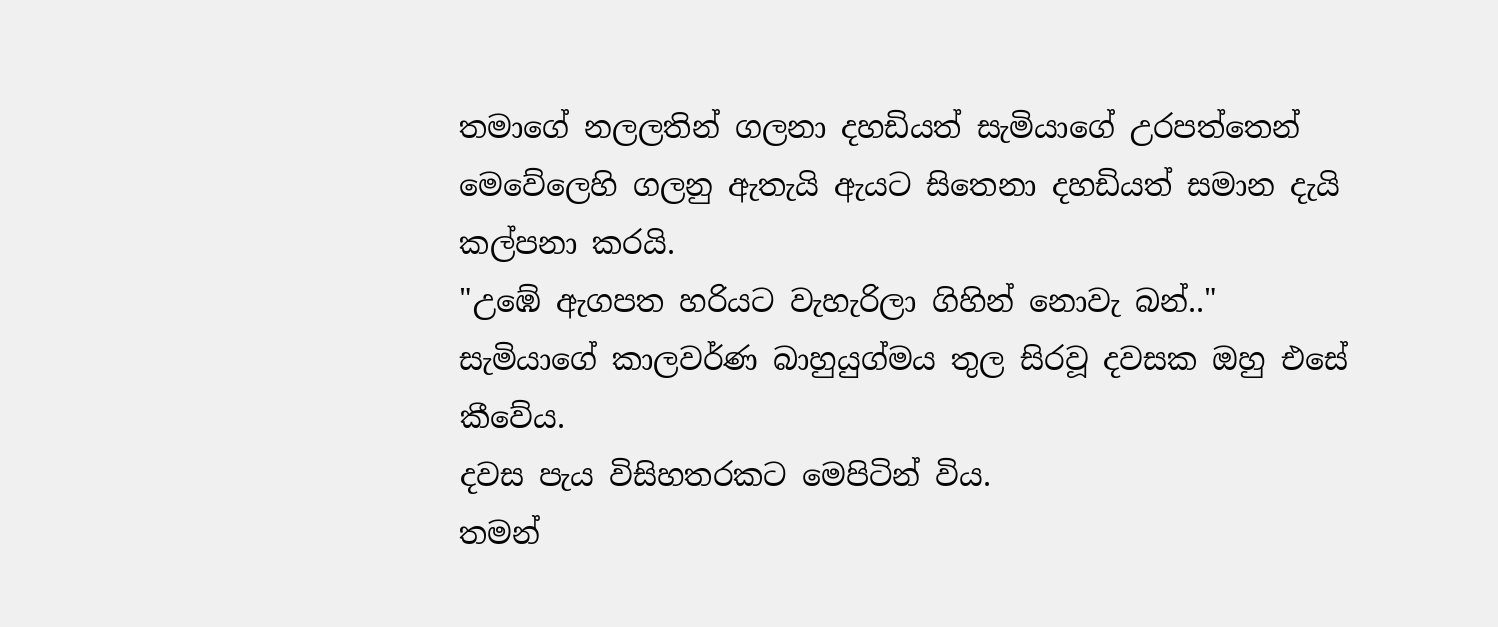තමාගේ නලලතින් ගලනා දහඩියත් සැමියාගේ උරපත්තෙන් මෙවේලෙහි ගලනු ඇතැයි ඇයට සිතෙනා දහඩියත් සමාන දැයි කල්පනා කරයි.
"උඹේ ඇගපත හරියට වැහැරිලා ගිහින් නොවැ බන්.."
සැමියාගේ කාලවර්ණ බාහුයුග්මය තුල සිරවූ දවසක ඔහු එසේ කීවේය.
දවස පැය විසිහතරකට මෙපිටින් විය.
තමන්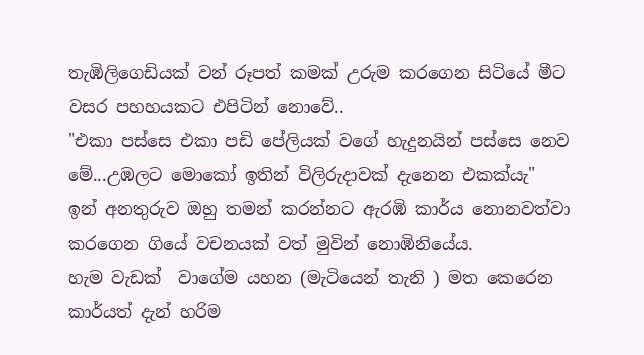තැඹිලිගෙඩියක් වන් රූපත් කමක් උරුම කරගෙන සිටියේ මීට වසර පහහයකට එපිටින් නොවේ..
"එකා පස්සෙ එකා පඩි පේලියක් වගේ හැදුනයින් පස්සෙ නෙව මේ...උඹලට මොකෝ ඉතින් විලිරුදාවක් දැනෙන එකක්යැ"
ඉන් අනතුරුව ඔහු තමන් කරන්නට ඇරඹි කාර්ය නොනවත්වා කරගෙන ගියේ වචනයක් වත් මුවින් නොඹිනියේය.
හැම වැඩක්  වාගේම යහන (මැටියෙන් තැනි ) මත කෙරෙන කාර්යත් දැන් හරිම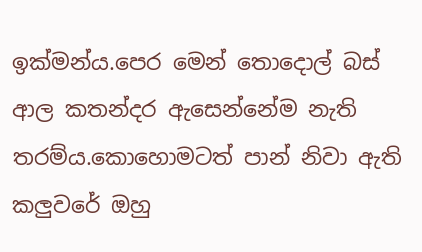ඉක්මන්ය.පෙර මෙන් තොදොල් බස් ආල කතන්දර ඇසෙන්නේම නැති තරම්ය.කොහොමටත් පාන් නිවා ඇති කලුවරේ ඔහු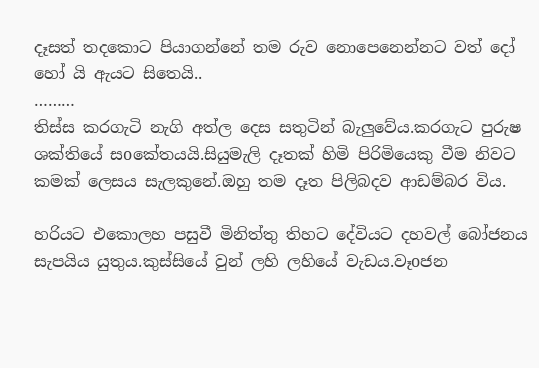දෑසත් තදකොට පියාගන්නේ තම රුව නොපෙනෙන්නට වත් දෝ හෝ යි ඇයට සිතෙයි..
………
තිස්ස කරගැටි නැගි අත්ල දෙස සතුටින් බැලුවේය.කරගැට පුරුෂ ශක්තියේ සoකේතයයි.සියුමැලි දෑතක් හිමි පිරිමියෙකු වීම නිවට කමක් ලෙසය සැලකුනේ.ඔහු තම දෑත පිලිබදව ආඩම්බර විය.

හරියට එකොලහ පසුවී මිනිත්තු තිහට දේවියට දහවල් බෝජනය සැපයිය යුතුය.කුස්සියේ වුන් ලහි ලහියේ වැඩය.වෑoජන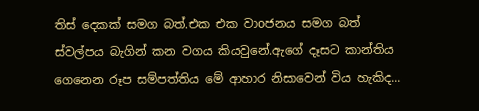තිස් දෙකක් සමග බත්.එක එක වාoජනය සමග බත් ස්වල්පය බැගින් කන වගය කියවුනේ.ඇගේ දෑසට කාන්තිය ගෙනෙන රූප සම්පත්තිය මේ ආහාර නිසාවෙන් විය හැකිද...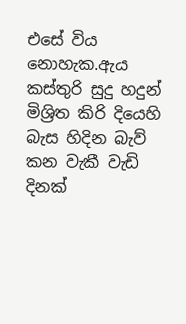එසේ විය නොහැක.ඇය කස්තුරි සුදු හදුන් මිශ්‍රිත කිරි දියෙහි බැස හිදින බැව් කන වැකී වැඩි දිනක්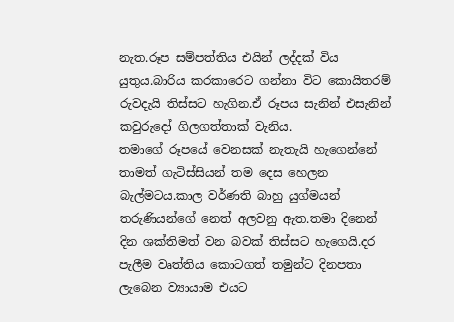නැත.රූප සම්පත්තිය එයින් ලද්දක් විය යුතුය.බාරිය කරකාරෙට ගන්නා විට කොයිතරම් රුවදැයි තිස්සට හැගින.ඒ රූපය සැනින් එසැනින් කවුරුදෝ ගිලගත්තාක් වැනිය.
තමාගේ රූපයේ වෙනසක් නැතැයි හැගෙන්නේ තාමත් ගැටිස්සියන් තම දෙස හෙලන බැල්මටය.කාල වර්ණති බාහු යුග්මයන් තරුණියන්ගේ නෙත් අලවනු ඇත.තමා දිනෙන් දින ශක්තිමත් වන බවක් තිස්සට හැගෙයි.දර පැලීම වෘත්තිය කොටගත් තමුන්ට දිනපතා ලැබෙන ව්‍යායාම එයට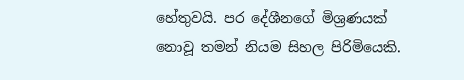හේතුවයි. පර දේශීනගේ මිශ්‍රණයක් නොවූ තමන් නියම සිහල පිරිමියෙකි.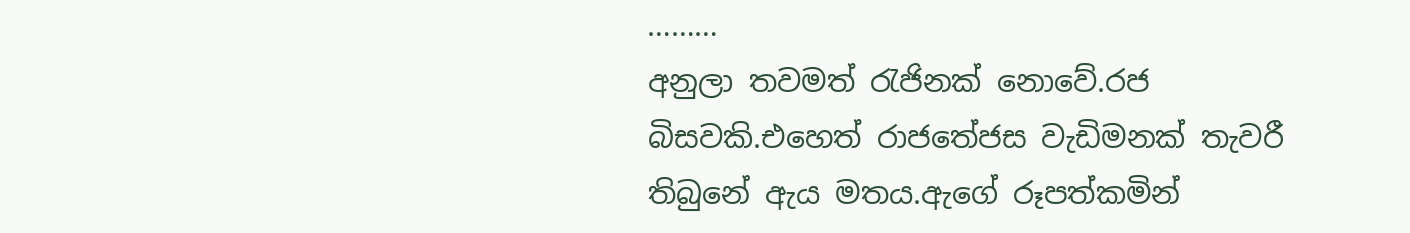………
අනුලා තවමත් රැජිනක් නොවේ.රජ බිසවකි.එහෙත් රාජතේජස වැඩිමනක් තැවරී තිබුනේ ඇය මතය.ඇගේ රූපත්කමින්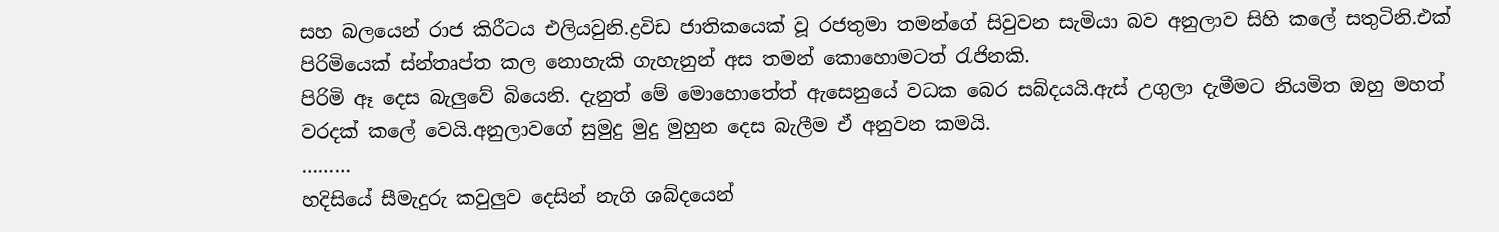සහ බලයෙන් රාජ කිරීටය එලියවුනි.ද්‍රවිඩ ජාතිකයෙක් වූ රජතුමා තමන්ගේ සිවුවන සැමියා බව අනුලාව සිහි කලේ සතුටිනි.එක් පිරිමියෙක් ස්න්තෘප්ත කල නොහැකි ගැහැනුන් අස තමන් කොහොමටත් රැජිනකි.
පිරිමි ඈ දෙස බැලුවේ බියෙනි. දැනුත් මේ මොහොතේත් ඇසෙනුයේ වධක බෙර සබ්දයයි.ඇස් උගුලා දැමීමට නියමිත ඔහු මහත් වරදක් කලේ වෙයි.අනුලාවගේ සුමුදු මුදු මුහුන දෙස බැලීම ඒ අනුවන කමයි.
………
හදිසියේ සීමැදුරු කවුලුව දෙසින් නැගි ශබ්දයෙන්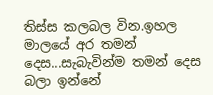තිස්ස කලබල වින.ඉහල මාලයේ අර තමන් දෙස...සැබැවින්ම තමන් දෙස බලා ඉන්නේ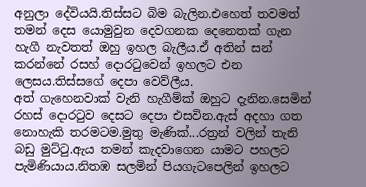අනුලා දේවියයි.තිස්සට බිම බැලින.එහෙත් තවමත් තමන් දෙස යොමුවුන දෙවගනක දෙනෙතක් ගැන හැගී නැවතත් ඔහු ඉහල බැලීය.ඒ අතින් සන් කරන්නේ රසහ් දොරටුවෙන් ඉහලට එන ලෙසය.තිස්සගේ දෙපා වෙව්ලීය.
අත් ගැහෙනවාක් වැනි හැගීම්ක් ඔහුට දැනින.සෙමින් රහස් දොරටුව දෙසට දෙපා එසවින.ඇස් අදහා ගත නොහැකි තරමටම.මුතු මැණික්...රත්‍රන් වලින් තැනි බඩු මුට්ටු.ඇය තමන් කැදවාගෙන යාමට පහලට පැමිණියාය.නිතඹ සලමින් පියගැටපෙලින් ඉහලට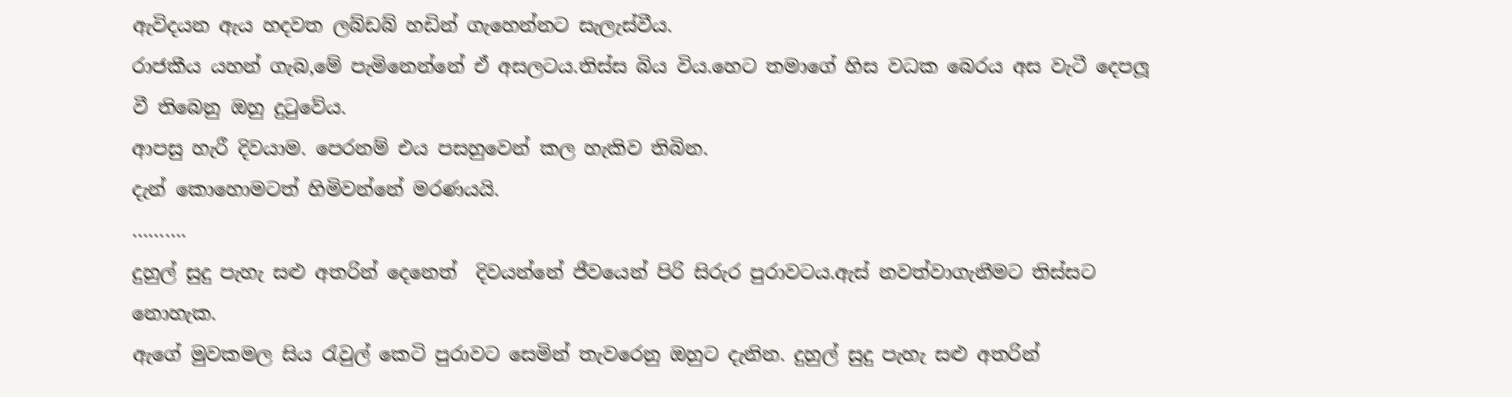ඇවිදයන ඇය හදවත ලබ්ඩබ් හඩින් ගැහෙන්නට සැලැස්වීය.
රාජකීය යහන් ගැබ,මේ පැමිනෙන්නේ ඒ අසලටය.තිස්ස බිය විය.හෙට තමාගේ හිස වධක බෙරය අස වැටී දෙපලූ වී තිබෙනු ඔහු දුටුවේය.
ආපසු හැරී දිවයාම. පෙරනම් එය පසහුවෙන් කල හැකිව තිබින.
දැන් කොහොමටත් හිමිවන්නේ මරණයයි.
……….
දුහුල් සුදු පැහැ සළු අතරින් දෙනෙත්  දිවයන්නේ ජීවයෙන් පිරි සිරුර පුරාවටය.ඇස් නවත්වාගැනීමට තිස්සට නොහැක.
ඇගේ මුවකමල සිය රැවුල් කෙටි පුරාවට සෙමින් තැවරෙනු ඔහුට දැනින. දුහුල් සුදු පැහැ සළු අතරින්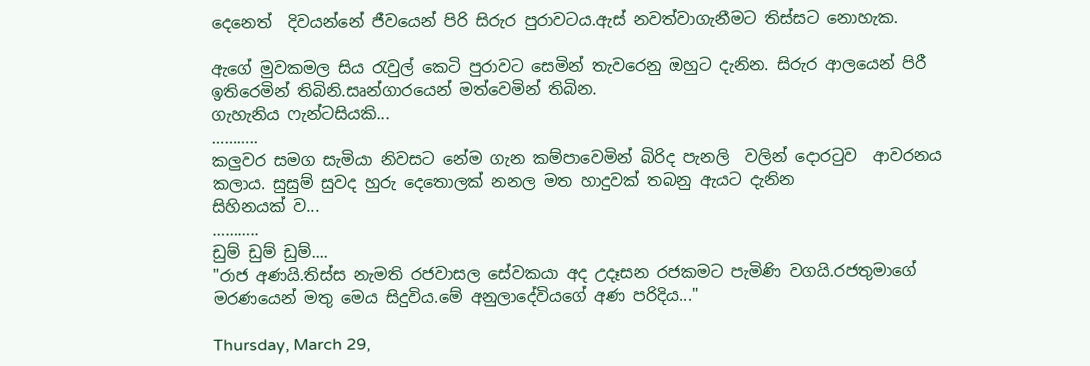දෙනෙත්  දිවයන්නේ ජීවයෙන් පිරි සිරුර පුරාවටය.ඇස් නවත්වාගැනීමට තිස්සට නොහැක.

ඇගේ මුවකමල සිය රැවුල් කෙටි පුරාවට සෙමින් තැවරෙනු ඔහුට දැනින. සිරුර ආලයෙන් පිරී ඉතිරෙමින් තිබිනි.සෘන්ගාරයෙන් මත්වෙමින් තිබින.
ගැහැනිය ෆැන්ටසියකි...
………..
කලුවර සමග සැමියා නිවසට නේම ගැන කම්පාවෙමින් බිරිද පැනලි  වලින් දොරටුව  ආවරනය කලාය. සුසුම් සුවද හුරු දෙතොලක් නනල මත හාදුවක් තබනු ඇයට දැනින
සිහිනයක් ව...
………..
ඩුම් ඩුම් ඩුම්....
"රාජ අණයි.තිස්ස නැමති රජවාසල සේවකයා අද උදෑසන රජකමට පැමිණි වගයි.රජතුමාගේ මරණයෙන් මතු මෙය සිදුවිය.මේ අනුලාදේවියගේ අණ පරිදිය..."

Thursday, March 29,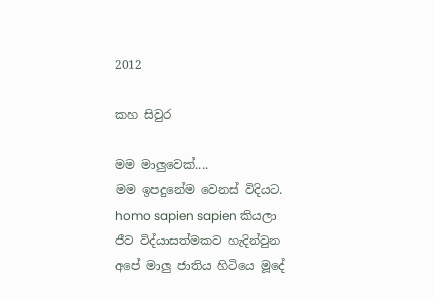2012

කහ සිවුර

මම මාලුවෙක්....
මම ඉපදුනේම වෙනස් විදියට. homo sapien sapien කියලා ජීව විද්යාසත්මකව හැදින්වුන අපේ මාලු ජාතිය හිටියෙ මූදේ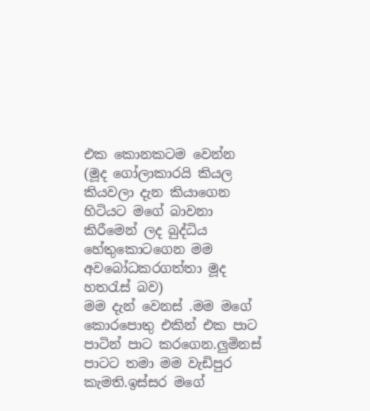එක කොනකටම වෙන්න (මූද ගෝලාකාරයි කියල කියවලා දැන කියාගෙන හිටියට මගේ බාවනා කිරීමෙන් ලද බුද්ධිය හේතුකොටගෙන මම අවබෝධකරගත්තා මූද හතරැස් බව)
මම දැන් වෙනස් .මම මගේ කොරපොතු එකින් එක පාට පාටින් පාට කරගෙන.ලුමිනස් පාටට තමා මම වැඩිපුර කැමති.ඉස්සර මගේ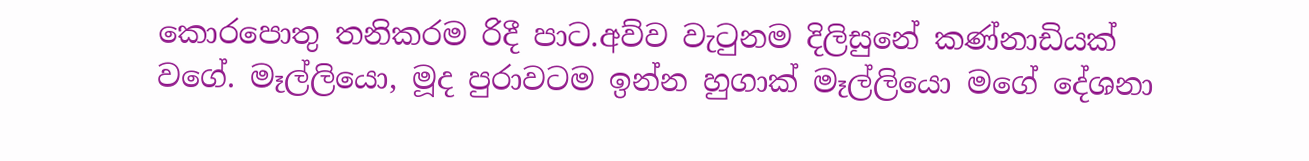කොරපොතු තනිකරම රිදී පාට.අව්ව වැටුනම දිලිසුනේ කණ්නාඩියක් වගේ. මෑල්ලියො, මූද පුරාවටම ඉන්න හුගාක් මෑල්ලියො මගේ දේශනා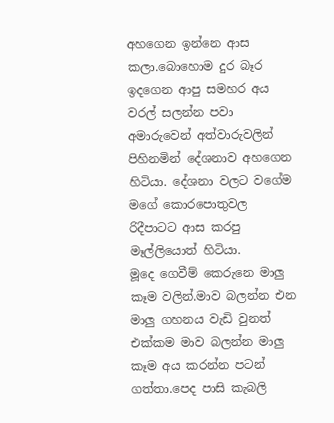අහගෙන ඉන්නෙ ආස කලා.බොහොම දුර බෑර ඉදගෙන ආපු සමහර අය වරල් සලන්න පවා අමාරුවෙන් අත්වාරුවලින් පිහිනමින් දේශනාව අහගෙන හිටියා. දේශනා වලට වගේම මගේ කොරපොතුවල රිදීපාටට ආස කරපු මෑල්ලියොත් හිටියා.
මූදෙ ගෙවීම් කෙරුනෙ මාලු කෑම වලින්.මාව බලන්න එන මාලු ගහනය වැඩි වුනත් එක්කම මාව බලන්න මාලු කෑම අය කරන්න පටන් ගත්තා.පෙද පාසි කැබලි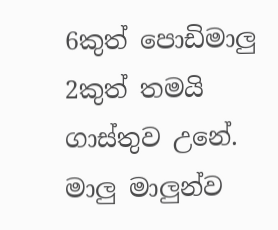6කුත් පොඩිමාලු 2කුත් තමයි ගාස්තුව උනේ. මාලු මාලුන්ව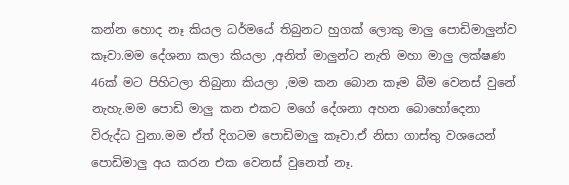කන්න හොද නෑ කියල ධර්මයේ තිබුනට හුගක් ලොකු මාලු පොඩිමාලුන්ව කෑවා.මම දේශනා කලා කියලා ,අනිත් මාලුන්ට නැති මහා මාලු ලක්ෂණ 46ක් මට පිහිටලා තිබුනා කියලා ,මම කන බොන කෑම බීම වෙනස් වුනේ නැහැ.මම පොඩි මාලු කන එකට මගේ දේශනා අහන බොහෝදෙනා විරුද්ධ වුනා.මම ඒත් දිගටම පොඩිමාලු කෑවා.ඒ නිසා ගාස්තු වශයෙන් පොඩිමාලු අය කරන එක වෙනස් වුනෙත් නෑ.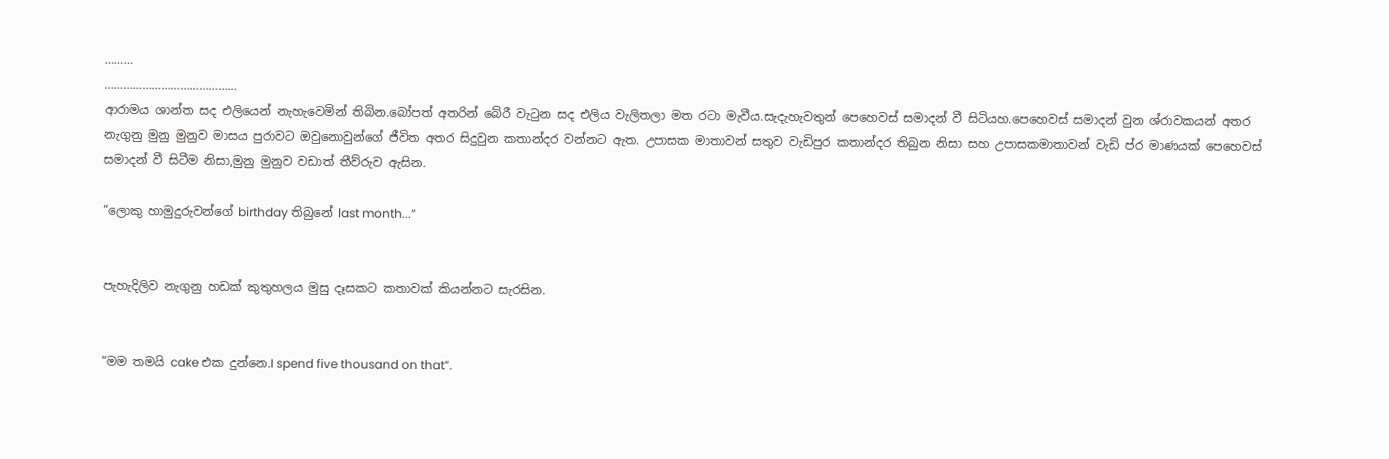………
……………………………………
ආරාමය ශාන්ත සද එලියෙන් නැහැවෙමින් තිබින.බෝපත් අතරින් බේරී වැටුන සද එලිය වැලිතලා මත රටා මැවීය.සැදැහැවතුන් පෙහෙවස් සමාදන් වී සිටියහ.පෙහෙවස් සමාදන් වුන ශ්රාවකයන් අතර නැගුනු මුනු මුනුව මාසය පුරාවට ඔවුනොවුන්ගේ ජීවිත අතර සිදුවුන කතාන්දර වන්නට ඇත. උපාසක මාතාවන් සතුව වැඩිපුර කතාන්දර තිබුන නිසා සහ උපාසකමාතාවන් වැඩි ප්ර මාණයක් පෙහෙවස් සමාදන් වී සිටීම නිසා,මුනු මුනුව වඩාත් තීව්රුව ඇසින.

“ලොකු හාමුදුරුවන්ගේ birthday තිබුනේ last month...”


පැහැදිලිව නැගුනු හඩක් කුතුහලය මුසු දෑසකට කතාවක් කියන්නට සැරසින.


“මම තමයි cake එක දුන්නෙ.I spend five thousand on that”.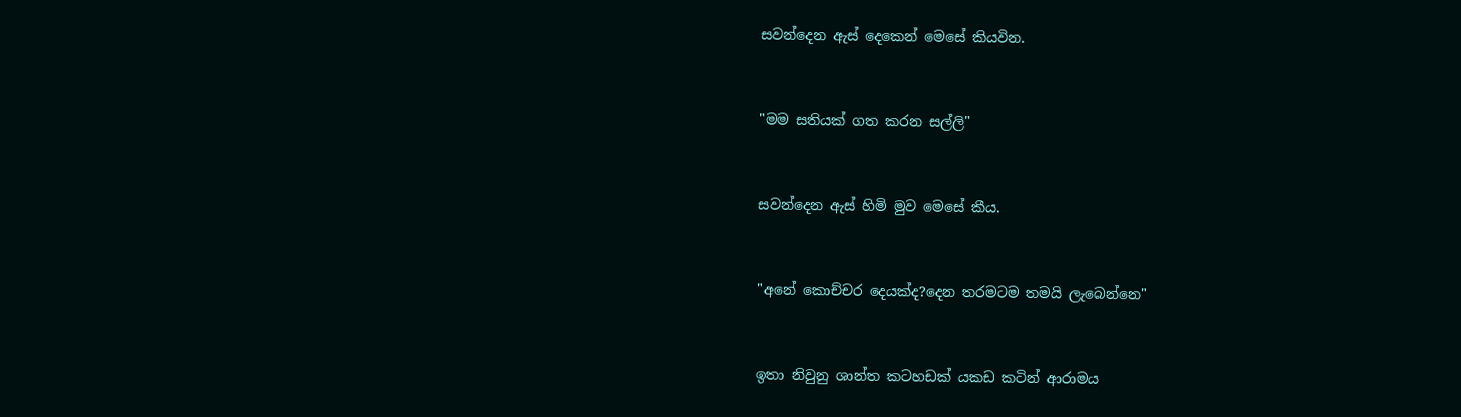සවන්දෙන ඇස් දෙකෙන් මෙසේ කියවින.


"මම සතියක් ගත කරන සල්ලි"


සවන්දෙන ඇස් හිමි මුව මෙසේ කීය.


"අනේ කොච්චර දෙයක්ද?දෙන තරමටම තමයි ලැබෙන්නෙ"


ඉතා නිවුනු ශාන්ත කටහඩක් යකඩ කටින් ආරාමය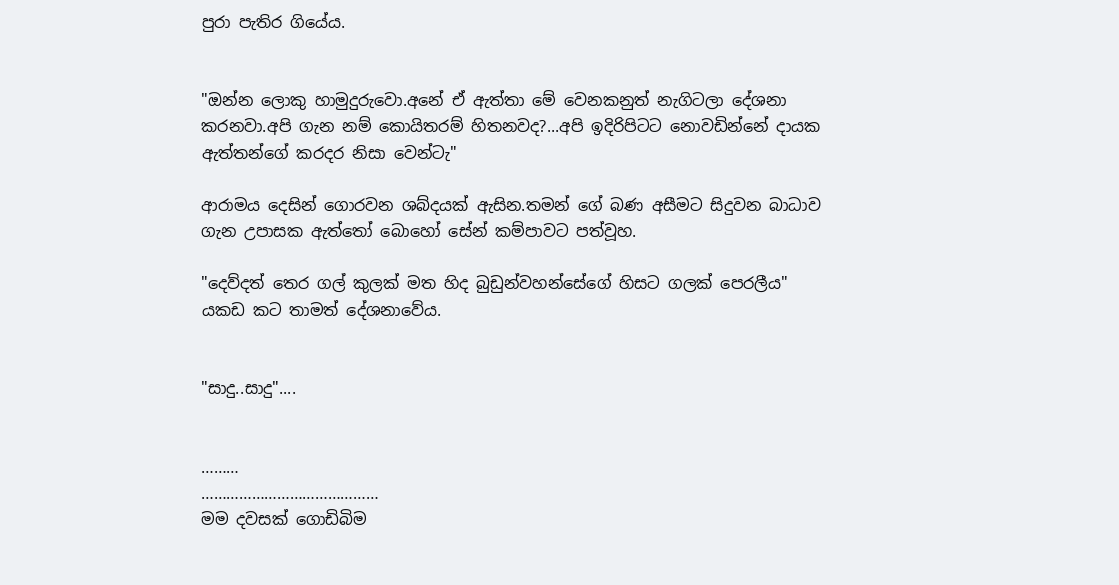පුරා පැතිර ගියේය.


"ඔන්න ලොකු හාමුදුරුවො.අනේ ඒ ඇත්තා මේ වෙනකනුත් නැගිටලා දේශනා කරනවා.අපි ගැන නම් කොයිතරම් හිතනවද?...අපි ඉදිරිපිටට නොවඩින්නේ දායක ඇත්තන්ගේ කරදර නිසා වෙන්ටැ"

ආරාමය දෙසින් ගොරවන ශබ්දයක් ඇසින.තමන් ගේ බණ අසීමට සිදුවන බාධාව ගැන උපාසක ඇත්තෝ බොහෝ සේන් කම්පාවට පත්වූහ.

"දෙව්දත් තෙර ගල් කුලක් මත හිද බුඩුන්වහන්සේගේ හිසට ගලක් පෙරලීය" යකඩ කට තාමත් දේශනාවේය.


"සාදු..සාදු"....


………
……………………………………
මම දවසක් ගොඩිබිම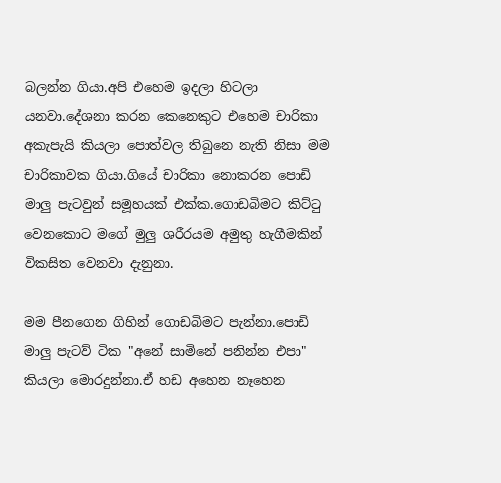බලන්න ගියා.අපි එහෙම ඉදලා හිටලා යනවා.දේශනා කරන කෙනෙකුට එහෙම චාරිකා අකැපැයි කියලා පොත්වල තිබුනෙ නැති නිසා මම චාරිකාවක ගියා.ගියේ චාරිකා නොකරන පොඩි මාලු පැටවුන් සමූහයක් එක්ක.ගොඩබිමට කිට්ටු වෙනකොට මගේ මුලු ශරීරයම අමුතු හැගීමකින් විකසිත වෙනවා දැනුනා.

මම පීනගෙන ගිහින් ගොඩබිමට පැන්නා.පොඩි මාලු පැටව් ටික "අනේ සාමිනේ පනින්න එපා" කියලා මොරදුන්නා.ඒ හඩ අහෙන නෑහෙන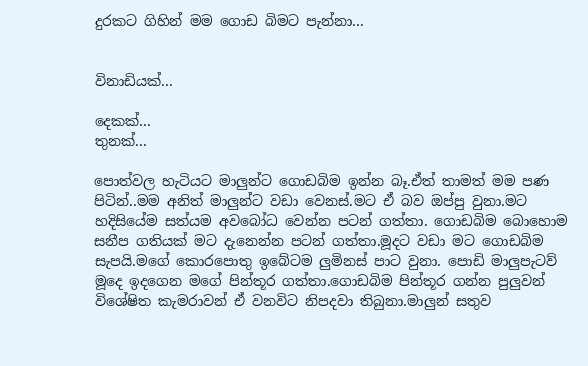දුරකට ගිහින් මම ගොඩ බිමට පැන්නා...


විනාඩියක්...

දෙකක්...
තුනක්...

පොත්වල හැටියට මාලුන්ට ගොඩබිම ඉන්න බෑ.ඒත් තාමත් මම පණ පිටින්..මම අනිත් මාලුන්ට වඩා වෙනස්.මට ඒ බව ඔප්පු වුනා.මට හදිසියේම සත්යම අවබෝධ වෙන්න පටන් ගත්තා. ගොඩබිම බොහොම සනීප ගතියක් මට දැනෙන්න පටන් ගත්තා.මූදට වඩා මට ගොඩබිම සැපයි.මගේ කොරපොතු ඉබේටම ලුමිනස් පාට වුනා. පොඩි මාලුපැටව් මූදෙ ඉදගෙන මගේ පින්තූර ගත්තා.ගොඩබිම පින්තූර ගන්න පුලුවන් විශේෂිත කැමරාවන් ඒ වනවිට නිපදවා තිබුනා.මාලුන් සතුව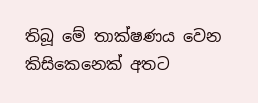තිබූ මේ තාක්ෂණය වෙන කිසිකෙනෙක් අතට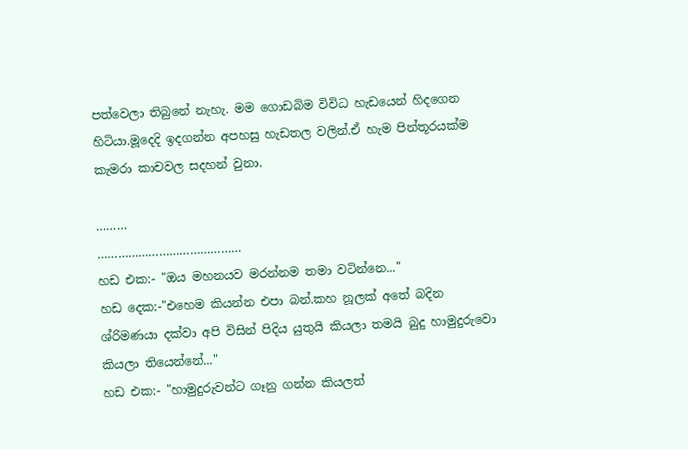පත්වෙලා තිබුනේ නැහැ. මම ගොඩබිම විවිධ හැඩයෙන් හිදගෙන හිටියා.මූදෙදි ඉදගන්න අපහසු හැඩතල වලින්.ඒ හැම පින්තූරයක්ම කැමරා කාචවල සදහන් වුනා.

………
……………………………………
හඩ එක:- "ඔය මහනයව මරන්නම තමා වටින්නෙ..."
හඩ දෙක:-"එහෙම කියන්න එපා බන්.කහ නූලක් අතේ බදින ශ්රිමණයා දක්වා අපි විසින් පිදිය යුතුයි කියලා තමයි බුදු හාමුදුරුවො කියලා තියෙන්නේ..."
හඩ එක:- "හාමුදුරුවන්ට ගෑනු ගන්න කියලත්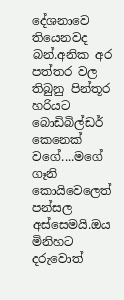දේශනාවෙ තියෙනවද බන්.අනික අර පත්තර වල තිබුනු පින්තූර හරියට බොඩිබිල්ඩර් කෙනෙක් වගේ....මගේ ගෑනි කොයිවෙලෙත් පන්සල අස්සෙමයි.ඔය මිනිහට දරුවොත්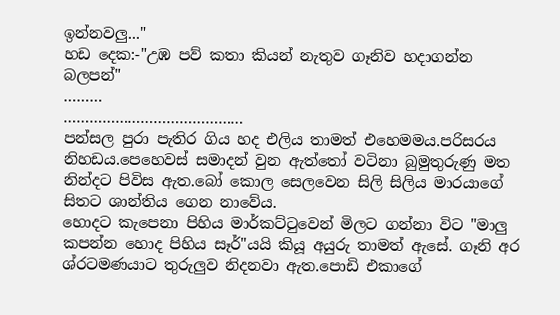ඉන්නවලු..."
හඩ දෙක:-"උඹ පව් කතා කියන් නැතුව ගෑනිව හදාගන්න බලපන්"
………
……………………………………
පන්සල පුරා පැතිර ගිය හද එලිය තාමත් එහෙමමය.පරිසරය නිහඩය.පෙහෙවස් සමාදන් වුන ඇත්තෝ වටිනා බුමුතුරුණු මත නින්දට පිවිස ඇත.බෝ කොල සෙලවෙන සිලි සිලිය මාරයාගේ සිතට ශාන්තිය ගෙන නාවේය.
හොදට කැපෙනා පිහිය මාර්කට්ටුවෙන් මිලට ගන්නා විට "මාලු කපන්න හොද පිහිය සෑර්"යයි කියූ අයුරු තාමත් ඇසේ. ගෑනි අර ශ්රටමණයාට තුරුලුව නිදනවා ඇත.පොඩි එකාගේ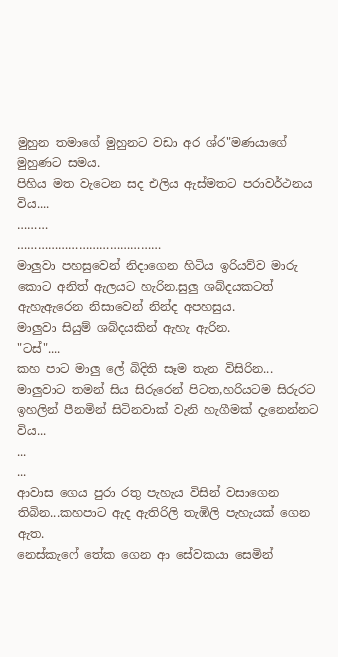මුහුන තමාගේ මුහුනට වඩා අර ශ්ර"මණයාගේ මුහුණට සමය.
පිහිය මත වැටෙන සද එලිය ඇස්මතට පරාවර්ථනය විය....
………
……………………………………
මාලුවා පහසුවෙන් නිදාගෙන හිටිය ඉරියව්ව මාරු කොට අනිත් ඇලයට හැරින.සුලු ශබ්දයකටත් ඇහැඇරෙන නිසාවෙන් නින්ද අපහසුය.
මාලුවා සියුම් ශබ්දයකින් ඇහැ ඇරින.
"ටස්"....
කහ පාට මාලු ලේ බිදිති සෑම තැන විසිරින...
මාලුවාට තමන් සිය සිරුරෙන් පිටත,හරියටම සිරුරට ඉහලින් පීනමින් සිටිනවාක් වැනි හැගීමක් දැනෙන්නට විය...
...
...
ආවාස ගෙය පුරා රතු පැහැය විසින් වසාගෙන තිබින...කහපාට ඇද ඇතිරිලි තැඹිලි පැහැයක් ගෙන ඇත.
නෙස්කැෆේ තේක ගෙන ආ සේවකයා සෙමින්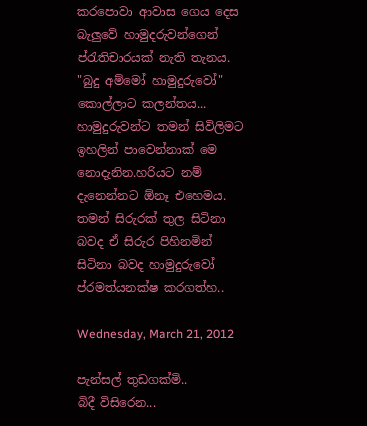කරපොවා ආවාස ගෙය දෙස බැලුවේ හාමුදරුවන්ගෙන් ප්රැතිචාරයක් නැති තැනය.
"බුදු අම්මෝ හාමුදුරුවෝ"
කොල්ලාට කලන්තය...
හාමුදුරුවන්ට තමන් සිවිලිමට ඉහලින් පාවෙන්නාක් මෙ නොදැනින.හරියට නම් දැනෙන්නට ඕනෑ එහෙමය.
තමන් සිරුරක් තුල සිටිනා බවද ඒ සිරුර පිහිනමින් සිටිනා බවද හාමුදුරුවෝ ප්රමත්යනක්ෂ කරගත්හ..

Wednesday, March 21, 2012

පැන්සල් තුඩගක්මි..
බිදී විසිරෙන...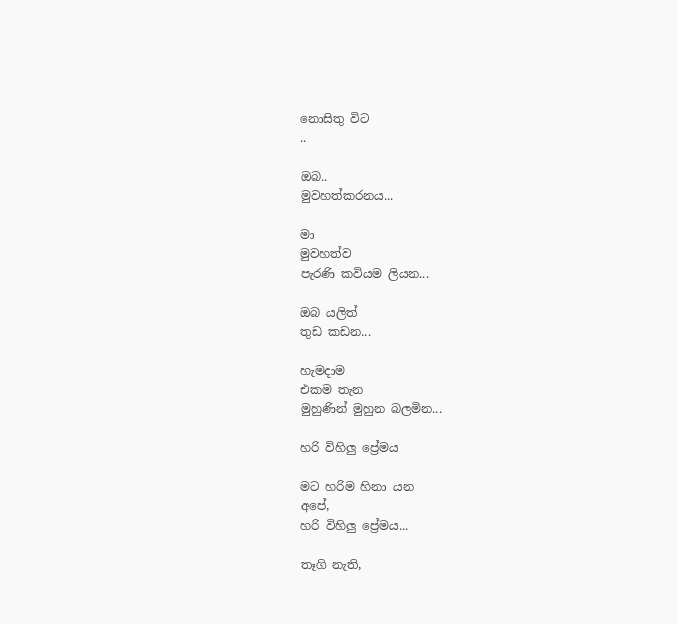නොසිතු විට
..

ඔබ..
මුවහත්කරනය...

මා
මුවහත්ව
පැරණි කවියම ලියන...

ඔබ යලිත්
තුඩ කඩන...

හැමදාම
එකම තැන
මුහුණින් මුහුන බලමින...

හරි විහිලු ප්‍රේමය

මට හරිම හිනා යන
අපේ,
හරි විහිලු ප්‍රේමය...

තෑගි නැති,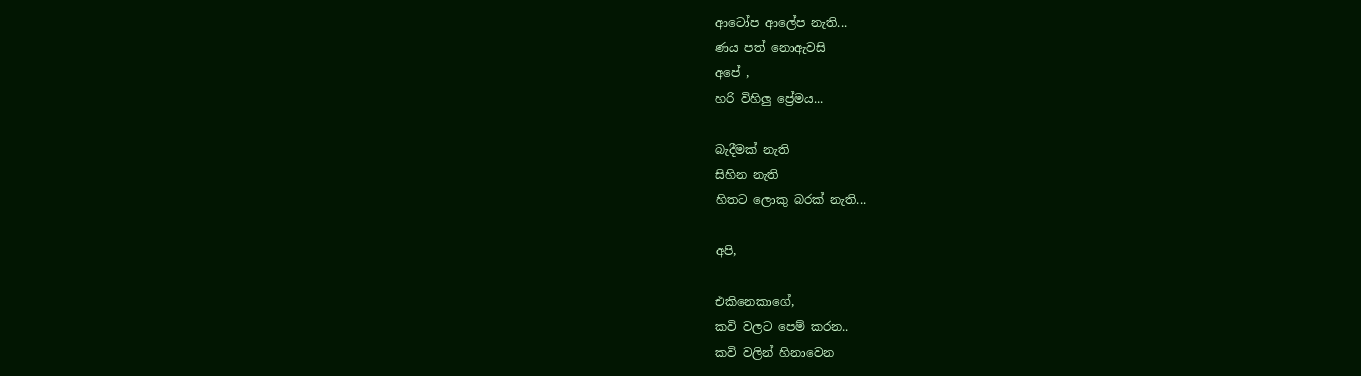ආටෝප ආලේප නැති...
ණය පත් නොඇවසි
අපේ ,
හරි විහිලු ප්‍රේමය...

බැදීමක් නැති
සිහින නැති
හිතට ලොකු බරක් නැති...

අපි,

එකිනෙකාගේ,
කවි වලට පෙම් කරන..
කවි වලින් හිනාවෙන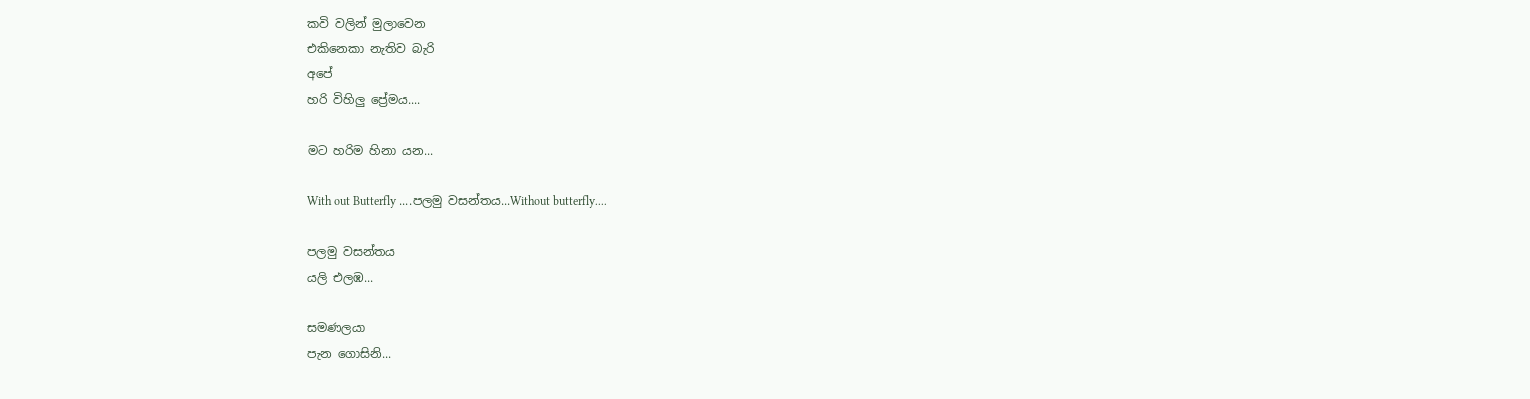කවි වලින් මුලාවෙන
එකිනෙකා නැතිව බැරි
අපේ
හරි විහිලු ප්‍රේමය....

මට හරිම හිනා යන...

With out Butterfly ....පලමු වසන්තය...Without butterfly....

පලමු වසන්තය
යලි එලඹ...

සමණලයා
පැන ගොසිනි...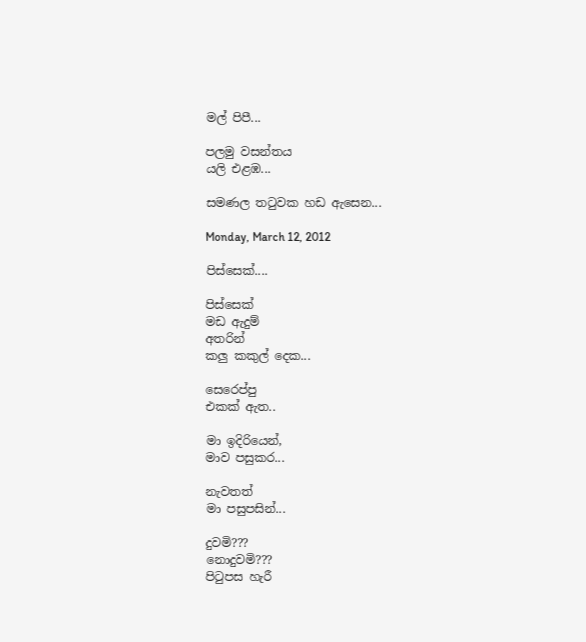මල් පිපී...

පලමු වසන්තය
යලි එළඹ...

සමණල තටුවක හඩ ඇසෙන...

Monday, March 12, 2012

පිස්සෙක්....

පිස්සෙක්
මඩ ඇදුම්
අතරින්
කලු කකුල් දෙක...

සෙරෙප්පු
එකක් ඇත..

මා ඉදිරියෙන්,
මාව පසුකර...

නැවතත්
මා පසුපසින්...

දුවමි???
නොදුවමි???
පිටුපස හැරී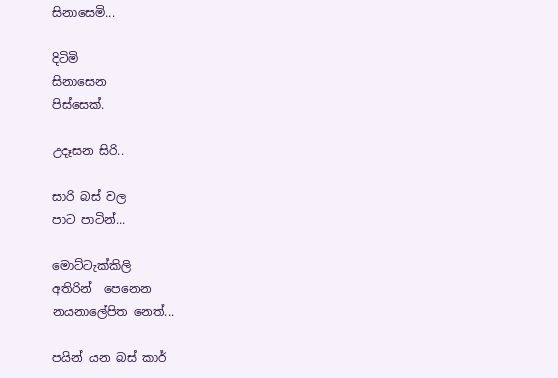සිනාසෙමි...

දිටිමි
සිනාසෙන
පිස්සෙක්.

උදෑසන සිරි..

සාරි බස් වල
පාට පාටින්...

මොට්ටැක්කිලි
අතිරින්  පෙනෙන
නයනාලේපිත නෙත්...

පයින් යන බස් කාර්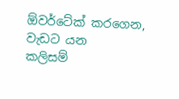ඕවර්ටේක් කරගෙන,
වැඩට යන
කලිසම්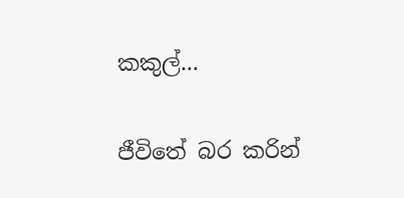කකුල්...

ජීවිතේ බර කරින්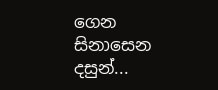ගෙන
සිනාසෙන
දසුන්...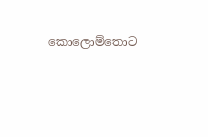කොලොම්තොට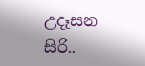උදෑසන
සිරි..